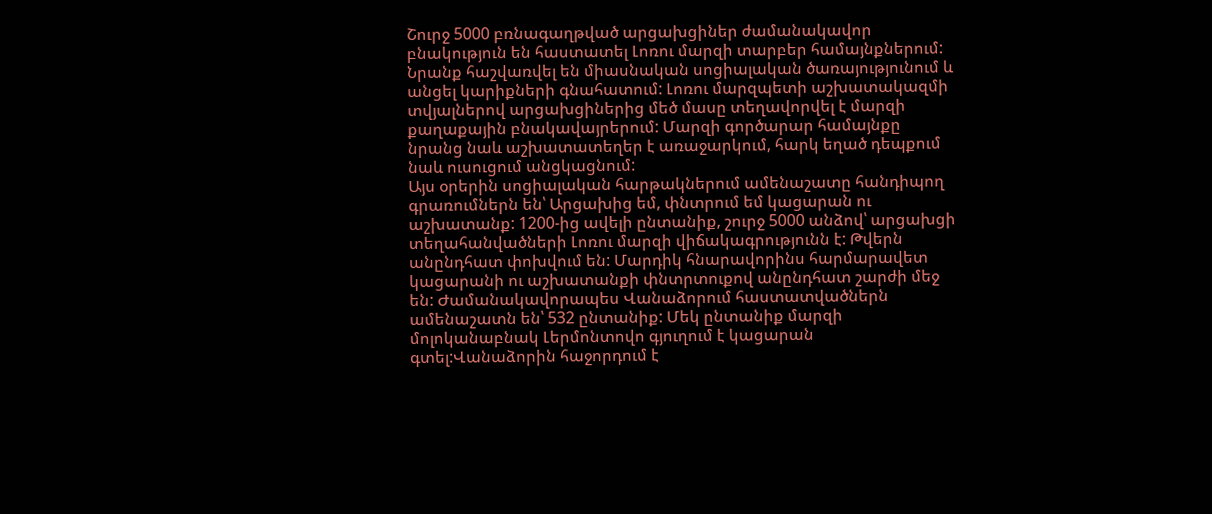Շուրջ 5000 բռնագաղթված արցախցիներ ժամանակավոր բնակություն են հաստատել Լոռու մարզի տարբեր համայնքներում: Նրանք հաշվառվել են միասնական սոցիալական ծառայությունում և անցել կարիքների գնահատում: Լոռու մարզպետի աշխատակազմի տվյալներով արցախցիներից մեծ մասը տեղավորվել է մարզի քաղաքային բնակավայրերում: Մարզի գործարար համայնքը նրանց նաև աշխատատեղեր է առաջարկում, հարկ եղած դեպքում նաև ուսուցում անցկացնում:
Այս օրերին սոցիալական հարթակներում ամենաշատը հանդիպող գրառումներն են՝ Արցախից եմ, փնտրում եմ կացարան ու աշխատանք: 1200-ից ավելի ընտանիք, շուրջ 5000 անձով՝ արցախցի տեղահանվածների Լոռու մարզի վիճակագրությունն է: Թվերն անընդհատ փոխվում են: Մարդիկ հնարավորինս հարմարավետ կացարանի ու աշխատանքի փնտրտուքով անընդհատ շարժի մեջ են: Ժամանակավորապես Վանաձորում հաստատվածներն ամենաշատն են՝ 532 ընտանիք: Մեկ ընտանիք մարզի մոլոկանաբնակ Լերմոնտովո գյուղում է կացարան գտել:Վանաձորին հաջորդում է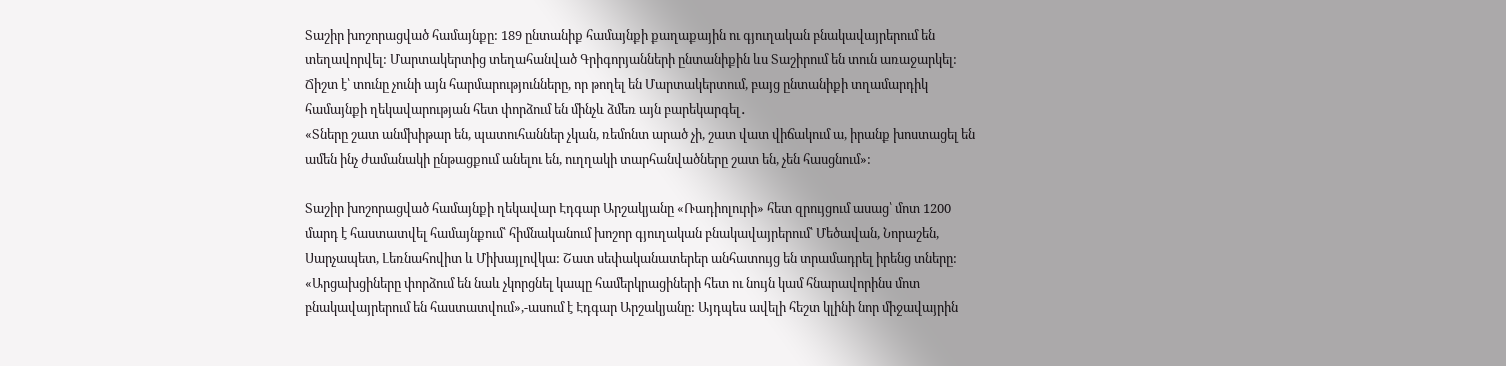Տաշիր խոշորացված համայնքը: 189 ընտանիք համայնքի քաղաքային ու գյուղական բնակավայրերում են տեղավորվել: Մարտակերտից տեղահանված Գրիգորյանների ընտանիքին ևս Տաշիրում են տուն առաջարկել: Ճիշտ է՝ տունը չունի այն հարմարությունները, որ թողել են Մարտակերտում, բայց ընտանիքի տղամարդիկ համայնքի ղեկավարության հետ փորձում են մինչև ձմեռ այն բարեկարգել․
«Տները շատ անմխիթար են, պատուհաններ չկան, ռեմոնտ արած չի, շատ վատ վիճակում ա, իրանք խոստացել են ամեն ինչ ժամանակի ընթացքում անելու են, ուղղակի տարհանվածները շատ են, չեն հասցնում»:

Տաշիր խոշորացված համայնքի ղեկավար Էդգար Արշակյանը «Ռադիոլուրի» հետ զրույցում ասաց՝ մոտ 1200 մարդ է հաստատվել համայնքում՝ հիմնականում խոշոր գյուղական բնակավայրերում՝ Մեծավան, Նորաշեն, Սարչապետ, Լեռնահովիտ և Միխայլովկա: Շատ սեփականատերեր անհատույց են տրամադրել իրենց տները: «Արցախցիները փորձում են նաև չկորցնել կապը համերկրացիների հետ ու նույն կամ հնարավորինս մոտ բնակավայրերում են հաստատվում»,-ասում է Էդգար Արշակյանը: Այդպես ավելի հեշտ կլինի նոր միջավայրին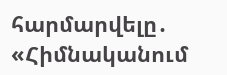հարմարվելը․
«Հիմնականում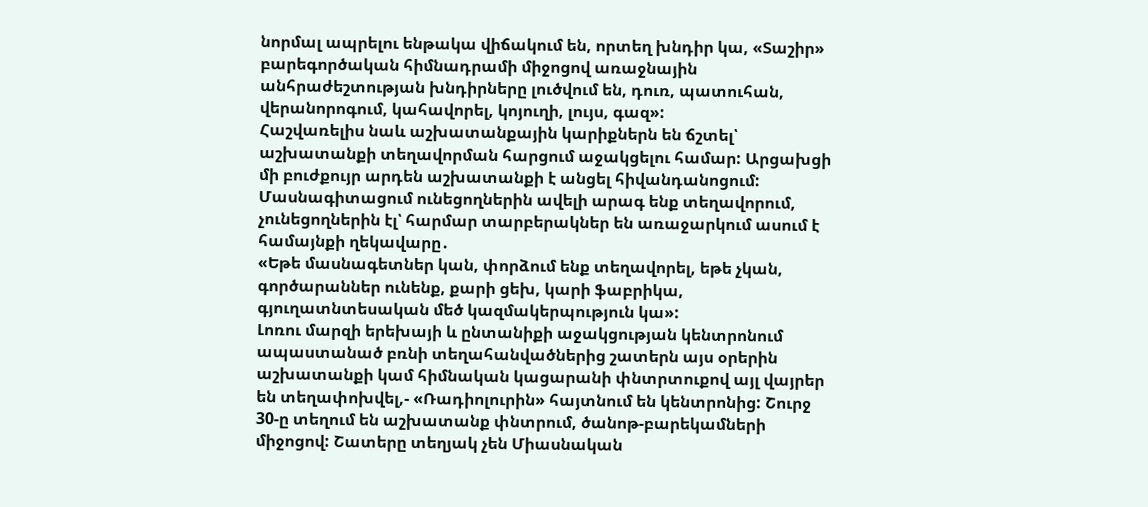նորմալ ապրելու ենթակա վիճակում են, որտեղ խնդիր կա, «Տաշիր» բարեգործական հիմնադրամի միջոցով առաջնային անհրաժեշտության խնդիրները լուծվում են, դուռ, պատուհան, վերանորոգում, կահավորել, կոյուղի, լույս, գազ»:
Հաշվառելիս նաև աշխատանքային կարիքներն են ճշտել՝ աշխատանքի տեղավորման հարցում աջակցելու համար: Արցախցի մի բուժքույր արդեն աշխատանքի է անցել հիվանդանոցում: Մասնագիտացում ունեցողներին ավելի արագ ենք տեղավորում, չունեցողներին էլ՝ հարմար տարբերակներ են առաջարկում ասում է համայնքի ղեկավարը․
«Եթե մասնագետներ կան, փորձում ենք տեղավորել, եթե չկան, գործարաններ ունենք, քարի ցեխ, կարի ֆաբրիկա, գյուղատնտեսական մեծ կազմակերպություն կա»:
Լոռու մարզի երեխայի և ընտանիքի աջակցության կենտրոնում ապաստանած բռնի տեղահանվածներից շատերն այս օրերին աշխատանքի կամ հիմնական կացարանի փնտրտուքով այլ վայրեր են տեղափոխվել,- «Ռադիոլուրին» հայտնում են կենտրոնից: Շուրջ 30-ը տեղում են աշխատանք փնտրում, ծանոթ-բարեկամների միջոցով: Շատերը տեղյակ չեն Միասնական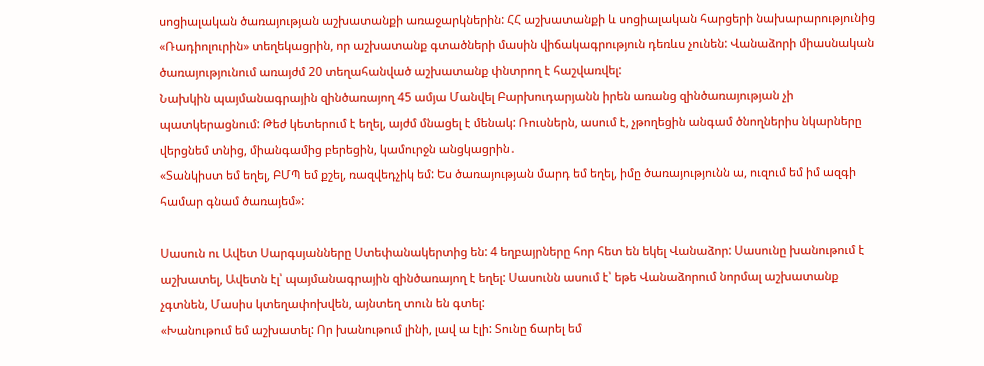սոցիալական ծառայության աշխատանքի առաջարկներին: ՀՀ աշխատանքի և սոցիալական հարցերի նախարարությունից «Ռադիոլուրին» տեղեկացրին, որ աշխատանք գտածների մասին վիճակագրություն դեռևս չունեն: Վանաձորի միասնական ծառայությունում առայժմ 20 տեղահանված աշխատանք փնտրող է հաշվառվել:
Նախկին պայմանագրային զինծառայող 45 ամյա Մանվել Բարխուդարյանն իրեն առանց զինծառայության չի պատկերացնում: Թեժ կետերում է եղել, այժմ մնացել է մենակ: Ռուսներն, ասում է, չթողեցին անգամ ծնողներիս նկարները վերցնեմ տնից, միանգամից բերեցին, կամուրջն անցկացրին․
«Տանկիստ եմ եղել, ԲՄՊ եմ քշել, ռազվեդչիկ եմ: Ես ծառայության մարդ եմ եղել, իմը ծառայությունն ա, ուզում եմ իմ ազգի համար գնամ ծառայեմ»:

Սասուն ու Ավետ Սարգսյանները Ստեփանակերտից են: 4 եղբայրները հոր հետ են եկել Վանաձոր: Սասունը խանութում է աշխատել, Ավետն էլ՝ պայմանագրային զինծառայող է եղել: Սասունն ասում է՝ եթե Վանաձորում նորմալ աշխատանք չգտնեն, Մասիս կտեղափոխվեն, այնտեղ տուն են գտել:
«Խանութում եմ աշխատել: Որ խանութում լինի, լավ ա էլի: Տունը ճարել եմ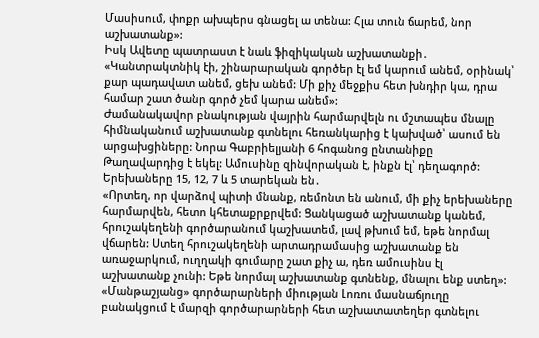Մասիսում, փոքր ախպերս գնացել ա տենա: Հլա տուն ճարեմ, նոր աշխատանք»:
Իսկ Ավետը պատրաստ է նաև ֆիզիկական աշխատանքի․
«Կանտրակտնիկ էի, շինարարական գործեր էլ եմ կարում անեմ, օրինակ՝ քար պադավատ անեմ, ցեխ անեմ: Մի քիչ մեջքիս հետ խնդիր կա, դրա համար շատ ծանր գործ չեմ կարա անեմ»:
Ժամանակավոր բնակության վայրին հարմարվելն ու մշտապես մնալը հիմնականում աշխատանք գտնելու հեռանկարից է կախված՝ ասում են արցախցիները: Նորա Գաբրիելյանի 6 հոգանոց ընտանիքը Թաղավարդից է եկել: Ամուսինը զինվորական է, ինքն էլ՝ դեղագործ: Երեխաները 15, 12, 7 և 5 տարեկան են․
«Որտեղ, որ վարձով պիտի մնանք, ռեմոնտ են անում, մի քիչ երեխաները հարմարվեն, հետո կհետաքրքրվեմ: Ցանկացած աշխատանք կանեմ, հրուշակեղենի գործարանում կաշխատեմ, լավ թխում եմ, եթե նորմալ վճարեն: Ստեղ հրուշակեղենի արտադրամասից աշխատանք են առաջարկում, ուղղակի գումարը շատ քիչ ա, դեռ ամուսինս էլ աշխատանք չունի: Եթե նորմալ աշխատանք գտնենք, մնալու ենք ստեղ»:
«Մանթաշյանց» գործարարների միության Լոռու մասնաճյուղը բանակցում է մարզի գործարարների հետ աշխատատեղեր գտնելու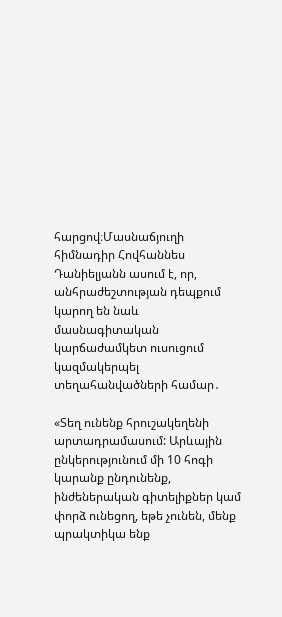հարցով։Մասնաճյուղի հիմնադիր Հովհաննես Դանիելյանն ասում է, որ, անհրաժեշտության դեպքում կարող են նաև մասնագիտական կարճաժամկետ ուսուցում կազմակերպել տեղահանվածների համար․

«Տեղ ունենք հրուշակեղենի արտադրամասում: Արևային ընկերությունում մի 10 հոգի կարանք ընդունենք, ինժեներական գիտելիքներ կամ փորձ ունեցող, եթե չունեն, մենք պրակտիկա ենք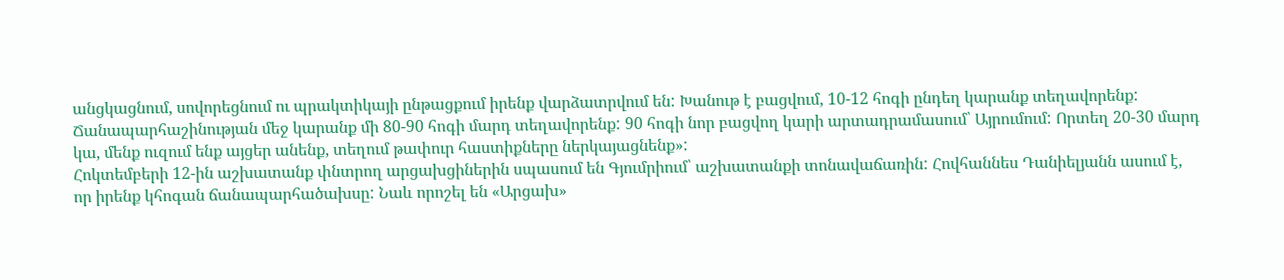անցկացնում, սովորեցնում ու պրակտիկայի ընթացքում իրենք վարձատրվում են: Խանութ է բացվում, 10-12 հոգի ընդեղ կարանք տեղավորենք: Ճանապարհաշինության մեջ կարանք մի 80-90 հոգի մարդ տեղավորենք: 90 հոգի նոր բացվող կարի արտադրամասում՝ Այրումում: Որտեղ 20-30 մարդ կա, մենք ուզում ենք այցեր անենք, տեղում թափուր հաստիքները ներկայացնենք»:
Հոկտեմբերի 12-ին աշխատանք փնտրող արցախցիներին սպասում են Գյումրիում՝ աշխատանքի տոնավաճառին: Հովհաննես Դանիելյանն ասում է, որ իրենք կհոգան ճանապարհածախսը: Նաև որոշել են «Արցախ»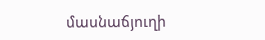մասնաճյուղի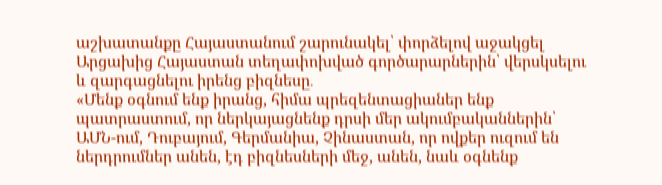աշխատանքը Հայաստանում շարունակել՝ փորձելով աջակցել Արցախից Հայաստան տեղափոխված գործարարներին՝ վերսկսելու և զարգացնելու իրենց բիզնեսը․
«Մենք օգնում ենք իրանց, հիմա պրեզենտացիաներ ենք պատրաստում, որ ներկայացնենք դրսի մեր ակումբականներին՝ ԱՄՆ-ում, Դուբայում, Գերմանիա, Չինաստան, որ ովքեր ուզում են ներդրումներ անեն, էդ բիզնեսների մեջ, անեն, նաև օգնենք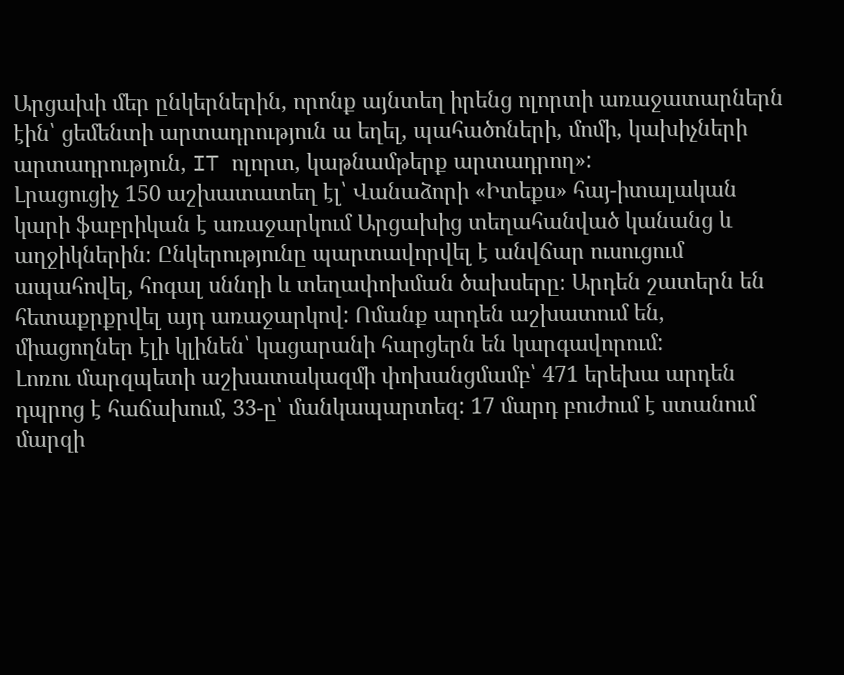Արցախի մեր ընկերներին, որոնք այնտեղ իրենց ոլորտի առաջատարներն էին՝ ցեմենտի արտադրություն ա եղել, պահածոների, մոմի, կախիչների արտադրություն, IT ոլորտ, կաթնամթերք արտադրող»:
Լրացուցիչ 150 աշխատատեղ էլ՝ Վանաձորի «Իտեքս» հայ-իտալական կարի ֆաբրիկան է առաջարկում Արցախից տեղահանված կանանց և աղջիկներին։ Ընկերությունը պարտավորվել է անվճար ուսուցում ապահովել, հոգալ սննդի և տեղափոխման ծախսերը։ Արդեն շատերն են հետաքրքրվել այդ առաջարկով: Ոմանք արդեն աշխատում են, միացողներ էլի կլինեն՝ կացարանի հարցերն են կարգավորում:
Լոռու մարզպետի աշխատակազմի փոխանցմամբ՝ 471 երեխա արդեն դպրոց է հաճախում, 33-ը՝ մանկապարտեզ: 17 մարդ բուժում է ստանում մարզի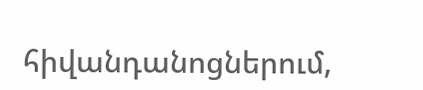հիվանդանոցներում,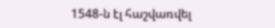1548-ն էլ հաշվառվել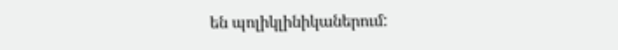են պոլիկլինիկաներում: